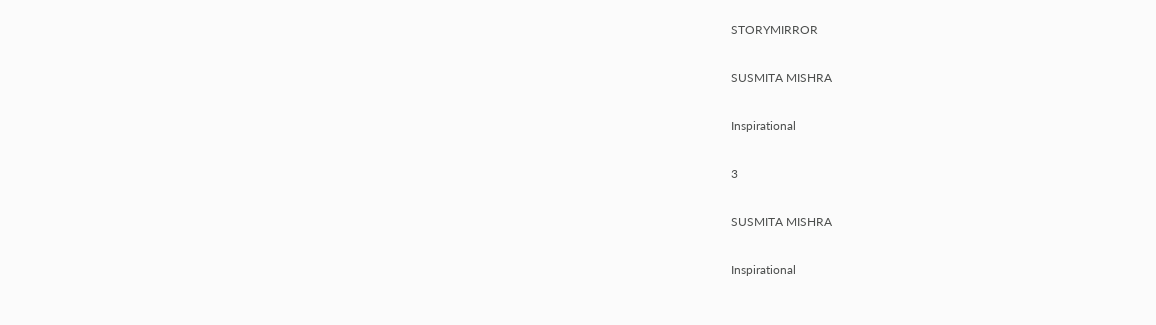STORYMIRROR

SUSMITA MISHRA

Inspirational

3

SUSMITA MISHRA

Inspirational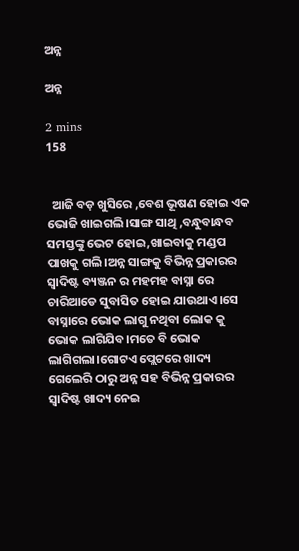ଅନ୍ନ

ଅନ୍ନ

2 mins
158


  ଆଜି ବଡ଼ ଖୁସିରେ ,ବେଶ ଭୂଷଣ ହୋଇ ଏକ ଭୋଜି ଖାଇଗଲି।ସାଙ୍ଗ ସାଥି ,ବନ୍ଧୁବାନ୍ଧବ ସମସ୍ତଙ୍କୁ ଭେଟ ହୋଇ,ଖାଇବାକୁ ମଣ୍ଡପ ପାଖକୁ ଗଲି।ଅନ୍ନ ସାଙ୍ଗକୁ ବିଭିନ୍ନ ପ୍ରକାରର ସ୍ୱାଦିଷ୍ଟ ବ୍ୟଞ୍ଜନ ର ମହମହ ବାସ୍ନା ରେ ଚାରିଆଡେ ସୁବାସିତ ହୋଇ ଯାଉଥାଏ।ସେ ବାସ୍ନାରେ ଭୋକ ଲାଗୁ ନଥିବା ଲୋକ କୁ ଭୋକ ଲାଗିଯିବ।ମତେ ବି ଭୋକ ଲାଗିଗଲା।ଗୋଟଏ ପ୍ଲେଟରେ ଖାଦ୍ୟ ଗେଲେରି ଠାରୁ ଅନ୍ନ ସହ ବିଭିନ୍ନ ପ୍ରକାରର ସ୍ୱାଦିଷ୍ଟ ଖାଦ୍ୟ ନେଇ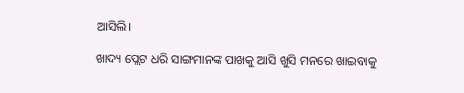ଆସିଲି।

ଖାଦ୍ୟ ପ୍ଲେଟ ଧରି ସାଙ୍ଗମାନଙ୍କ ପାଖକୁ ଆସି ଖୁସି ମନରେ ଖାଇବାକୁ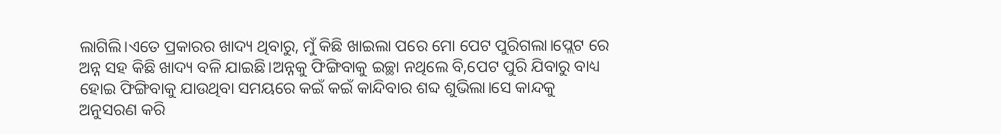ଲାଗିଲି।ଏତେ ପ୍ରକାରର ଖାଦ୍ୟ ଥିବାରୁ, ମୁଁ କିଛି ଖାଇଲା ପରେ ମୋ ପେଟ ପୁରିଗଲା।ପ୍ଲେଟ ରେ ଅନ୍ନ ସହ କିଛି ଖାଦ୍ୟ ବଳି ଯାଇଛି।ଅନ୍ନକୁ ଫିଙ୍ଗିବାକୁ ଇଚ୍ଛା ନଥିଲେ ବି,ପେଟ ପୁରି ଯିବାରୁ ବାଧ୍ୟ ହୋଇ ଫିଙ୍ଗିବାକୁ ଯାଉଥିବା ସମୟରେ କଇଁ କଇଁ କାନ୍ଦିବାର ଶବ୍ଦ ଶୁଭିଲା।ସେ କାନ୍ଦକୁ ଅନୁସରଣ କରି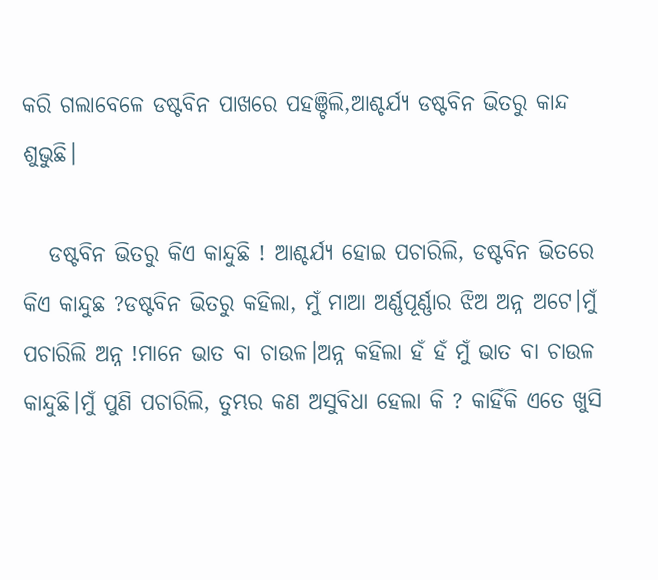କରି ଗଲାବେଳେ ଡଷ୍ଟବିନ ପାଖରେ ପହଞ୍ଚିଲି,ଆଶ୍ଚର୍ଯ୍ୟ ଡଷ୍ଟବିନ ଭିତରୁ କାନ୍ଦ ଶୁଭୁଛି।

   ଡଷ୍ଟବିନ ଭିତରୁ କିଏ କାନ୍ଦୁଛି ! ଆଶ୍ଚର୍ଯ୍ୟ ହୋଇ ପଚାରିଲି, ଡଷ୍ଟବିନ ଭିତରେ କିଏ କାନ୍ଦୁଛ ?ଡଷ୍ଟବିନ ଭିତରୁ କହିଲା, ମୁଁ ମାଆ ଅର୍ଣ୍ଣପୂର୍ଣ୍ଣାର ଝିଅ ଅନ୍ନ ଅଟେ।ମୁଁ ପଚାରିଲି ଅନ୍ନ !ମାନେ ଭାତ ବା ଚାଉଳ।ଅନ୍ନ କହିଲା ହଁ ହଁ ମୁଁ ଭାତ ବା ଚାଉଳ କାନ୍ଦୁଛି।ମୁଁ ପୁଣି ପଚାରିଲି, ତୁମ୍ଭର କଣ ଅସୁବିଧା ହେଲା କି ? କାହିଁକି ଏତେ ଖୁସି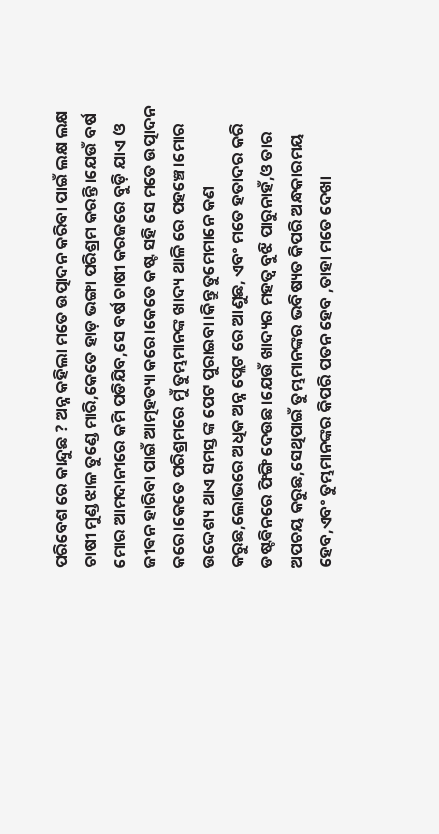ପରିବେଶ ରେ କାନ୍ଦୁଛ ? ଅନ୍ନ କହିଲା ମତେ ଉତ୍ପାଦନ କରିବା ପାଇଁ ଲକ୍ଷ ଲକ୍ଷ ଚାଷୀ ମୁଣ୍ଡ ଝାଳ ତୁଣ୍ଡେ ମାରି,କେତେ ହାଡ଼ ଭଙ୍ଗା ପରିଶ୍ରମ କରନ୍ତି।ଯେଉଁ ବର୍ଷ ମୋର ଆମଦାନୀରେ କମି ପଡିଯିବ,ସେ ବର୍ଷ ଚାଷୀ କରଜରେ ବୁଡ଼ି ଯାଏ ଓ ଜୀଵନ ହାରିବା ପାଇଁ ଆତ୍ମହତ୍ୟା କରେ।କେତେ କଷ୍ଟ ସହି ସେ ମତେ ଉତ୍ପାଦନ କରେ।କେତେ ପରିଶ୍ରମରେ ମୁଁ ତୁମ୍ଭମାନଙ୍କ ଖାଦ୍ୟ ଥାଳି ରେ ପହଞ୍ଚେ।ମୋର ଉଦ୍ଦେଶ୍ୟ ଥାଏ ସମସ୍ତ ଙ୍କ ପେଟ ପୁରାଇବା।କିନ୍ତୁ ତୁମେମାନେ କଣ କରୁଛ,ଲୋଭରେ ଅଧିକ ଅନ୍ନ ପ୍ଲେଟ ରେ ଆଣୁଛ, ଏବଂ ମତେ ହତାଦର କରି ଡଷ୍ଟଵିନରେ ଫିଙ୍ଗି ଦେଉଛ।ଯେଉଁ ଖାଦ୍ୟର ମହତ୍ୱ ବୁଝି ପାରୁନାହଁ,ଓ ତାର ଅପଚୟ କରୁଛ,ସେଥିପାଇଁ ତୁମ୍ଭମାନଙ୍କର ଭବିଷ୍ୟତ କିପରି ଅନ୍ଧକାରମୟ ହେବ,ଏବଂ ତୁମ୍ଭମାନଙ୍କର କିପରି ପତନ ହେବ ,ତାହା ମତେ ଦେଖା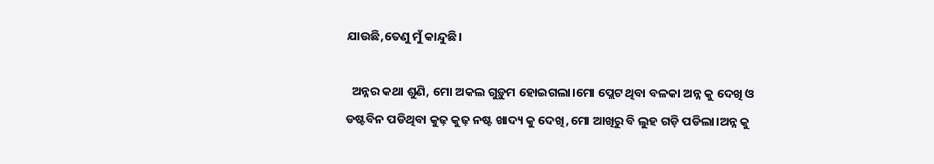ଯାଉଛି,ତେଣୁ ମୁଁ କାନ୍ଦୁଛି।

  ଅନ୍ନର କଥା ଶୁଣି, ମୋ ଅକଲ ଗୁଡ଼ୁମ ହୋଇଗଲା।ମୋ ପ୍ଲେଟ ଥିବା ବଳକା ଅନ୍ନ କୁ ଦେଖି ଓ ଡଷ୍ଟବିନ ପଡିଥିବା କୁଢ଼ କୁଢ଼ ନଷ୍ଟ ଖାଦ୍ୟ କୁ ଦେଖି,ମୋ ଆଖିରୁ ବି ଲୁହ ଗଡ଼ି ପଡିଲା।ଅନ୍ନ କୁ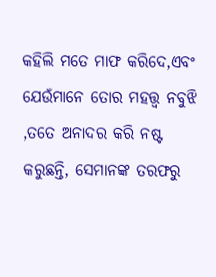କହିଲି ମତେ ମାଫ କରିଦେ,ଏବଂ ଯେଉଁମାନେ ତୋର ମହତ୍ତ୍ଵ ନବୁଝି ,ତତେ ଅନାଦର କରି ନଷ୍ଟ କରୁଛନ୍ତି, ସେମାନଙ୍କ ତରଫରୁ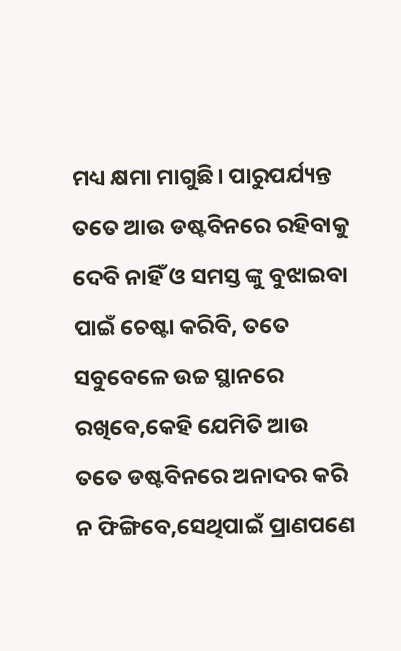ମଧ୍ୟ କ୍ଷମା ମାଗୁଛି। ପାରୁପର୍ଯ୍ୟନ୍ତ ତତେ ଆଉ ଡଷ୍ଟବିନରେ ରହିବାକୁ ଦେବି ନାହିଁ ଓ ସମସ୍ତ ଙ୍କୁ ବୁଝାଇବା ପାଇଁ ଚେଷ୍ଟା କରିବି, ତତେ ସବୁବେଳେ ଉଚ୍ଚ ସ୍ଥାନରେ ରଖିବେ,କେହି ଯେମିତି ଆଉ ତତେ ଡଷ୍ଟବିନରେ ଅନାଦର କରି ନ ଫିଙ୍ଗିବେ,ସେଥିପାଇଁ ପ୍ରାଣପଣେ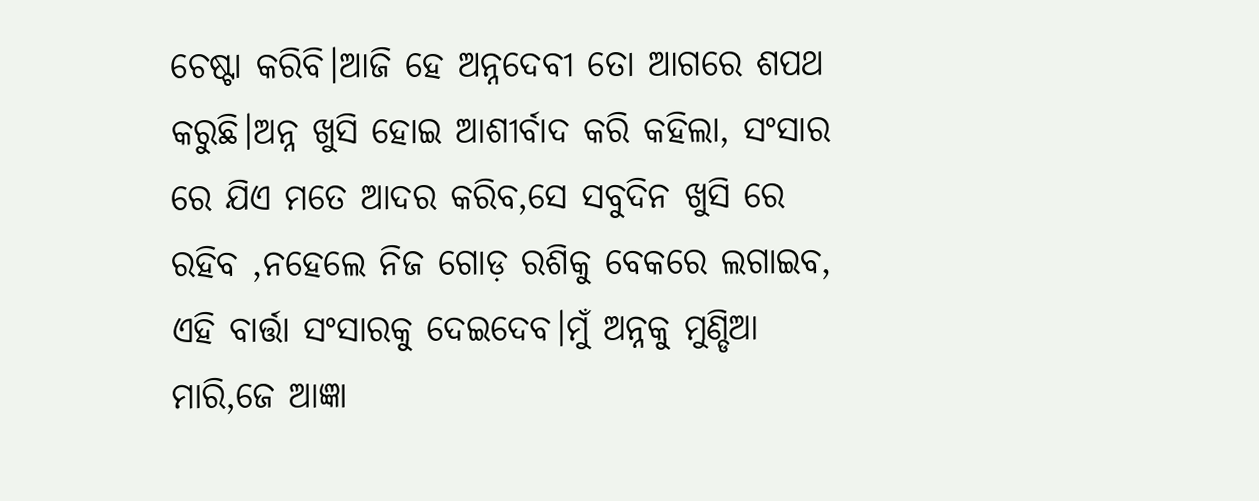ଚେଷ୍ଟା କରିବି।ଆଜି ହେ ଅନ୍ନଦେବୀ ତୋ ଆଗରେ ଶପଥ କରୁଛି।ଅନ୍ନ ଖୁସି ହୋଇ ଆଶୀର୍ବାଦ କରି କହିଲା, ସଂସାର ରେ ଯିଏ ମତେ ଆଦର କରିବ,ସେ ସବୁଦିନ ଖୁସି ରେ ରହିବ ,ନହେଲେ ନିଜ ଗୋଡ଼ ରଶିକୁ ବେକରେ ଲଗାଇବ, ଏହି ବାର୍ତ୍ତା ସଂସାରକୁ ଦେଇଦେବ।ମୁଁ ଅନ୍ନକୁ ମୁଣ୍ଡିଆ ମାରି,ଜେ ଆଜ୍ଞା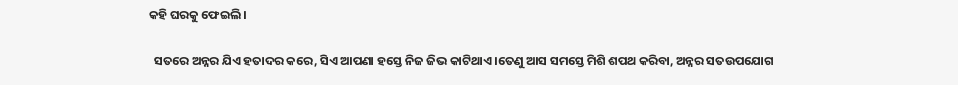କହି ଘରକୁ ଫେଇଲି।

  ସତରେ ଅନ୍ନର ଯିଏ ହତାଦର କରେ, ସିଏ ଆପଣା ହସ୍ତେ ନିଜ ଜିଭ କାଟିଥାଏ।ତେଣୁ ଆସ ସମସ୍ତେ ମିଶି ଶପଥ କରିବା, ଅନ୍ନର ସତଉପଯୋଗ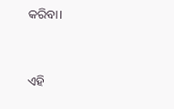କରିବା।


ଏହି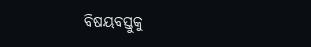ବିଷୟବସ୍ତୁକୁ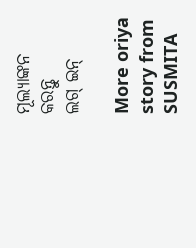ମୂଲ୍ୟାଙ୍କନ କରନ୍ତୁ
ଲଗ୍ ଇନ୍

More oriya story from SUSMITA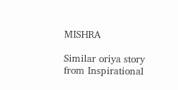MISHRA

Similar oriya story from Inspirational